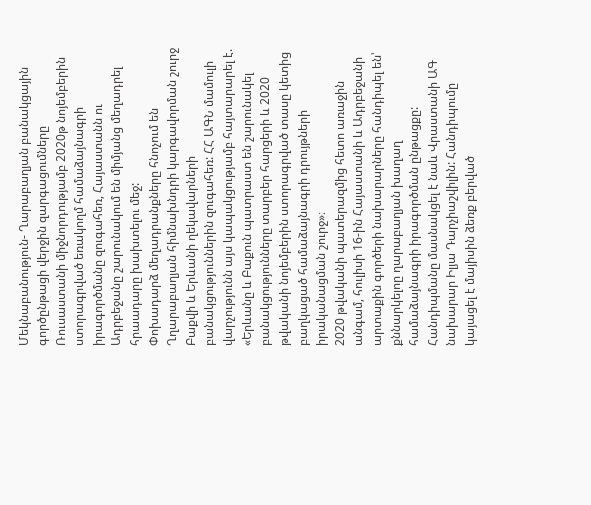Մեկնաբանություն- Ղարաբաղյան բանակցային գործընթացի վերջին զարգացումները
Ռուսաստանի միջնորդությամբ 2020թ նոյեմբերին ստորագրված եռակողմ համաձայնագրի իրագործմանը զուգահեռ, Հայաստանն ու Ադրբեջանը շարունակում են միմյանց մեղադրել հրաադարը խախտելու մեջ:
Փոխադարձ մեղադրանքները հնոչում են Ղղարաբաղյան հիմնախնդրի կարգավորման շուրջ Բաքվի և Երևանի ղեկավարների բանակցություններին զուգահեռ: ՀՀ ԱԳՆ մամուլի վարչությունն այս կապակցությամբ հայտարարել է. «Երևանը և Բաքուն պատրաստ են շարունակել բանակցությունները տարբեր հարցերի և 2020 թվականի նոյեմբերին ստորագրված տասը կետից բաղկացած համաձայնագրի դրույթների իրականացման շուրջ»։
2020 թվականի պատերազմից հետո առաջին անգամ, հուլիսի 16-ին Հայաստանի և Ադրբեջանի արտաքին գործերի նախարարները հանդիպել են՝ քննարկելոը ղարաբաղյան խաղաղ համաձայնագրի իրագործման ընթացքը: Հանդիպմանը մասնակցել է նաև Վրաստանի ԱԳ նախարար Իլյա Դարչիաշվիլին: Հանդիպումը կայացել է մայիսին ձեռք բերված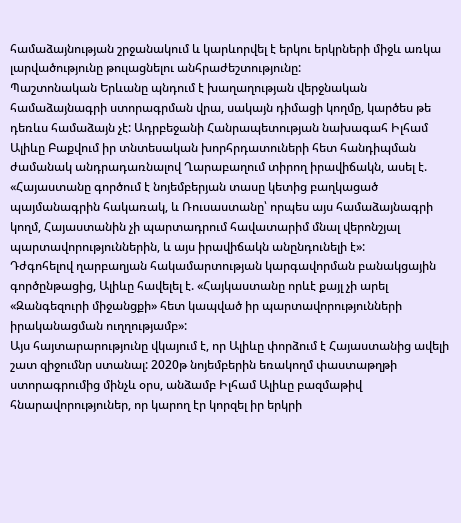համաձայնության շրջանակում և կարևորվել է երկու երկրների միջև առկա լարվածությունը թուլացնելու անհրաժեշտությունը:
Պաշտոնական Երևանը պնդում է խաղաղության վերջնական համաձայնագրի ստորագրման վրա, սակայն դիմացի կողմը, կարծես թե դեռևս համաձայն չէ: Ադրբեջանի Հանրապետության նախագահ Իլհամ Ալիևը Բաքվում իր տնտեսական խորհրդատուների հետ հանդիպման ժամանակ անդրադառնալով Ղարաբաղում տիրող իրավիճակն, ասել է. «Հայաստանը գործում է նոյեմբերյան տասը կետից բաղկացած պայմանագրին հակառակ, և Ռուսաստանը՝ որպես այս համաձայնագրի կողմ, Հայաստանին չի պարտադրում հավատարիմ մնալ վերոնշյալ պարտավորություններին, և այս իրավիճակն անընդունելի է»:
Դժգոհելով ղարբաղյան հակամարտության կարգավորման բանակցային գործընթացից, Ալիևը հավելել է. «Հայկաստանը որևէ քայլ չի արել «Զանգեզուրի միջանցքի» հետ կապված իր պարտավորությունների իրականացման ուղղությամբ»:
Այս հայտարարությունը վկայում է, որ Ալիևը փորձում է Հայաստանից ավելի շատ զիջումնր ստանալ: 2020թ նոյեմբերին եռակողմ փաստաթղթի ստորագրումից մինչև օրս, անձամբ Իլհամ Ալիևը բազմաթիվ հնարավորություներ, որ կարող էր կորզել իր երկրի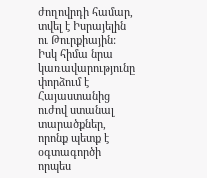ժողովրդի համար, տվել է Իսրայելին ու Թուրքիային: Իսկ հիմա նրա կառավարությունը փորձում է Հայաստանից ուժով ստանալ տարածքներ, որոնք պետք է օգտագործի որպես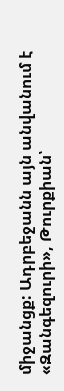միջանցք: Ադրբեջանն այն անվանում է «Զանգեզուրի», Թուրքիան՝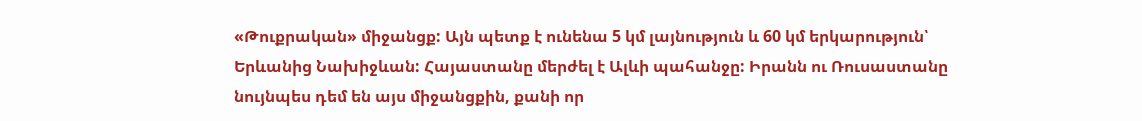«Թուքրական» միջանցք: Այն պետք է ունենա 5 կմ լայնություն և 60 կմ երկարություն՝ Երևանից Նախիջևան: Հայաստանը մերժել է Ալևի պահանջը: Իրանն ու Ռուսաստանը նույնպես դեմ են այս միջանցքին, քանի որ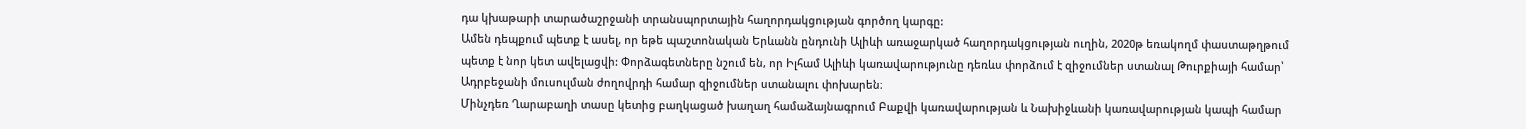դա կխաթարի տարածաշրջանի տրանսպորտային հաղորդակցության գործող կարգը:
Ամեն դեպքում պետք է ասել, որ եթե պաշտոնական Երևանն ընդունի Ալիևի առաջարկած հաղորդակցության ուղին, 2020թ եռակողմ փաստաթղթում պետք է նոր կետ ավելացվի: Փորձագետները նշում են, որ Իլհամ Ալիևի կառավարությունը դեռևս փորձում է զիջումներ ստանալ Թուրքիայի համար՝ Ադրբեջանի մուսուլման ժողովրդի համար զիջումներ ստանալու փոխարեն։
Մինչդեռ Ղարաբաղի տասը կետից բաղկացած խաղաղ համաձայնագրում Բաքվի կառավարության և Նախիջևանի կառավարության կապի համար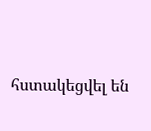հստակեցվել են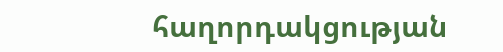հաղորդակցության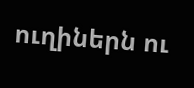ուղիներն ու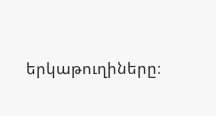երկաթուղիները։